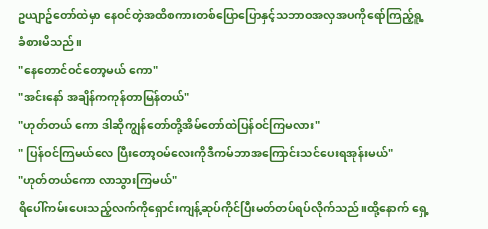ဥယျာဥ်တော်ထဲမှာ နေဝင်တဲ့အထိစကားတစ်ပြောပြောနှင့်သဘာဝအလှအပကိုရော်ကြည့်ရူ့ခံစားမိသည်။
"နေတောင်ဝင်တော့မယ် ကော"
"အင်းနော် အချိန်ကကုန်တာမြန်တယ်"
"ဟုတ်တယ် ကော ဒါဆိုကျွန်တော်တို့အိမ်တော်ထဲပြန်ဝင်ကြမလား"
" ပြန်ဝင်ကြမယ်လေ ပြီးတော့ဝမ်လေးကိုဒီကမ်ဘာအကြောင်းသင်ပေးရအုန်းမယ်"
"ဟုတ်တယ်ကော လာသွားကြမယ်"
ရိပေါ်ကမ်းပေးသည့်လက်ကိုရှောင်းကျန့်ဆုပ်ကိုင်ပြီးမတ်တပ်ရပ်လိုက်သည်။ထို့နောက် ရှေ့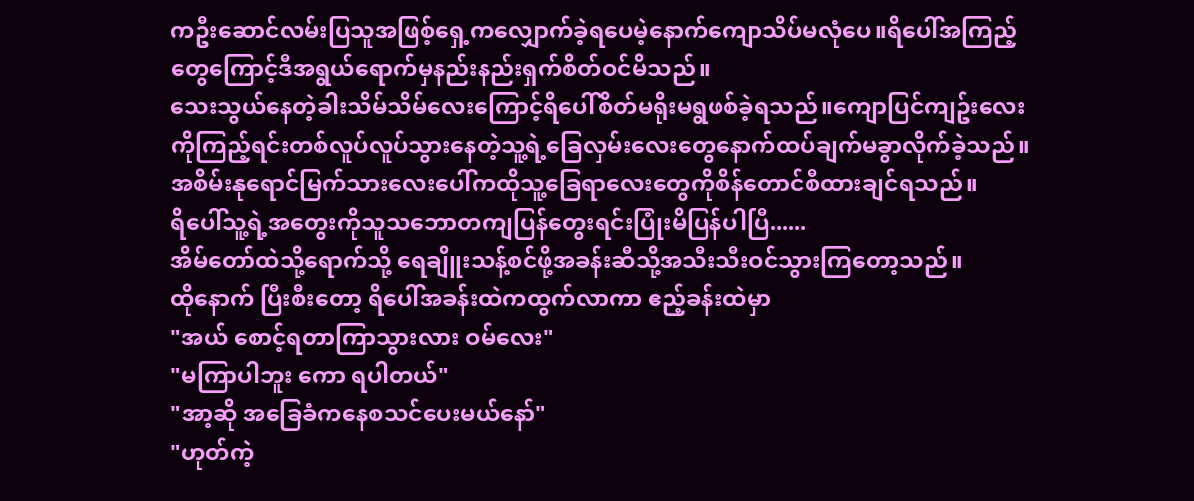ကဦးဆောင်လမ်းပြသူအဖြစ့်ရှေ့ကလျှောက်ခဲ့ရပေမဲ့နောက်ကျောသိပ်မလုံပေ။ရိပေါ်အကြည့်တွေကြောင့်ဒီအရွယ်ရောက်မှနည်းနည်းရှက်စိတ်ဝင်မိသည်။
သေးသွယ်နေတဲ့ခါးသိမ်သိမ်လေးကြောင့်ရိပေါ်စိတ်မရိုးမရွဖစ်ခဲ့ရသည်။ကျောပြင်ကျဥ်းလေးကိုကြည့်ရင်းတစ်လူပ်လူပ်သွားနေတဲ့သူ့ရဲ့ခြေလှမ်းလေးတွေနောက်ထပ်ချက်မခွာလိုက်ခဲ့သည်။အစိမ်းနုရောင်မြက်သားလေးပေါ်ကထိုသူ့ခြေရာလေးတွေကိုစိန်တောင်စီထားချင်ရသည်။
ရိပေါ်သူ့ရဲ့အတွေးကိုသူသဘောတကျပြန်တွေးရင်းပြုံးမိပြန်ပါပြီ......
အိမ်တော်ထဲသို့ရောက်သို့ ရေချိူးသန့်စင်ဖို့အခန်းဆီသို့အသီးသီးဝင်သွားကြတော့သည်။
ထိုနောက် ပြီးစီးတော့ ရိပေါ်အခန်းထဲကထွက်လာကာ ဧည့်ခန်းထဲမှာ
"အယ် စောင့်ရတာကြာသွားလား ဝမ်လေး"
"မကြာပါဘူး ကော ရပါတယ်"
"အာ့ဆို အခြေခံကနေစသင်ပေးမယ်နော်"
"ဟုတ်ကဲ့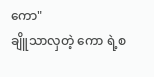ကော"
ချိူသာလှတဲ့ ကော ရဲ့စ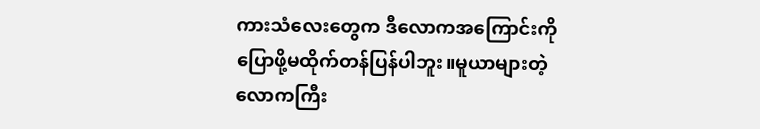ကားသံလေးတွေက ဒီလောကအကြောင်းကိုပြောဖို့မထိုက်တန်ပြန်ပါဘူး။မူယာများတဲ့လောကကြီး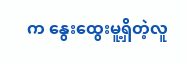က နွေးထွေးမူ့ရှိတဲ့လူ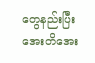တွေနည်းပြီး အေးတိအေး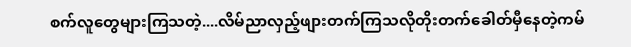စက်လူတွေများကြသတဲ့....လိမ်ညာလှည့်ဖျားတက်ကြသလိုတိုးတက်ခေါတ်မှီနေတဲ့ကမ်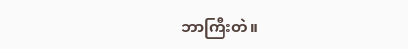ဘာကြီးတဲ။